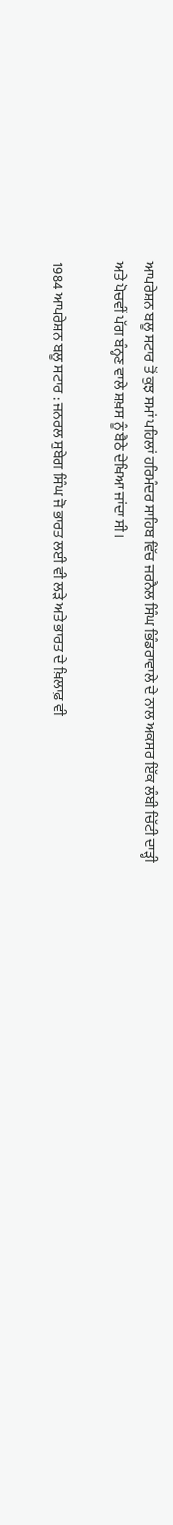ਆਪਰੇਸ਼ਨ ਬਲੂ ਸਟਾਰ ਤੋਂ ਕੁਝ ਸਮਾਂ ਪਹਿਲਾਂ ਹਰਿਮੰਦਰ ਸਾਹਿਬ ਵਿੱਚ ਜਰਨੈਲ ਸਿੰਘ ਭਿੰਡਰਾਵਾਲੇ ਦੇ ਨਾਲ ਅਕਸਰ ਇੱਕ ਲੰਬੀ ਚਿੱਟੀ ਦਾੜ੍ਹੀ ਅਤੇ ਪੋਚਵੀਂ ਪੱਗ ਬੰਨ੍ਹਣ ਵਾਲੇ ਸ਼ਖ਼ਸ ਨੂੰ ਬੈਠੇ ਦੇਖਿਆ ਜਾਂਦਾ ਸੀ।

1984 ਆਪਰੇਸ਼ਨ ਬਲੂ ਸਟਾਰ : ਜਨਰਲ ਸੁਬੇਗ ਸਿੰਘ ਜੋ ਭਾਰਤ ਲਈ ਵੀ ਲੜੇ ਅਤੇ ਭਾਰਤ ਦੇ ਖ਼ਿਲਾਫ਼ ਵੀ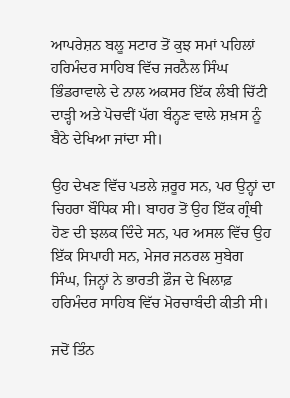ਆਪਰੇਸ਼ਨ ਬਲੂ ਸਟਾਰ ਤੋਂ ਕੁਝ ਸਮਾਂ ਪਹਿਲਾਂ ਹਰਿਮੰਦਰ ਸਾਹਿਬ ਵਿੱਚ ਜਰਨੈਲ ਸਿੰਘ ਭਿੰਡਰਾਵਾਲੇ ਦੇ ਨਾਲ ਅਕਸਰ ਇੱਕ ਲੰਬੀ ਚਿੱਟੀ ਦਾੜ੍ਹੀ ਅਤੇ ਪੋਚਵੀਂ ਪੱਗ ਬੰਨ੍ਹਣ ਵਾਲੇ ਸ਼ਖ਼ਸ ਨੂੰ ਬੈਠੇ ਦੇਖਿਆ ਜਾਂਦਾ ਸੀ।

ਉਹ ਦੇਖਣ ਵਿੱਚ ਪਤਲੇ ਜ਼ਰੂਰ ਸਨ, ਪਰ ਉਨ੍ਹਾਂ ਦਾ ਚਿਹਰਾ ਬੌਧਿਕ ਸੀ। ਬਾਹਰ ਤੋਂ ਉਹ ਇੱਕ ਗ੍ਰੰਥੀ ਹੋਣ ਦੀ ਝਲਕ ਦਿੰਦੇ ਸਨ, ਪਰ ਅਸਲ ਵਿੱਚ ਉਹ ਇੱਕ ਸਿਪਾਹੀ ਸਨ, ਮੇਜਰ ਜਨਰਲ ਸੁਬੇਗ ਸਿੰਘ, ਜਿਨ੍ਹਾਂ ਨੇ ਭਾਰਤੀ ਫ਼ੌਜ ਦੇ ਖਿਲਾਫ਼ ਹਰਿਮੰਦਰ ਸਾਹਿਬ ਵਿੱਚ ਮੋਰਚਾਬੰਦੀ ਕੀਤੀ ਸੀ।

ਜਦੋਂ ਤਿੰਨ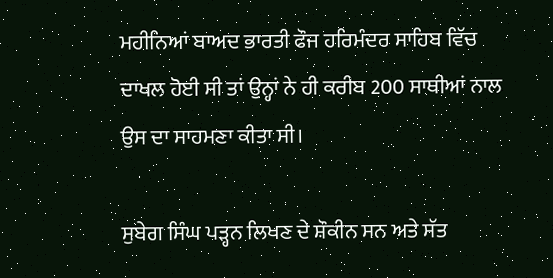ਮਹੀਨਿਆਂ ਬਾਅਦ ਭਾਰਤੀ ਫੌਜ ਹਰਿਮੰਦਰ ਸਾਹਿਬ ਵਿੱਚ ਦਾਖਲ ਹੋਈ ਸੀ ਤਾਂ ਉਨ੍ਹਾਂ ਨੇ ਹੀ ਕਰੀਬ 200 ਸਾਥੀਆਂ ਨਾਲ ਉਸ ਦਾ ਸਾਹਮਣਾ ਕੀਤਾ ਸੀ।

ਸੁਬੇਗ ਸਿੰਘ ਪੜ੍ਹਨ ਲਿਖਣ ਦੇ ਸ਼ੌਕੀਨ ਸਨ ਅਤੇ ਸੱਤ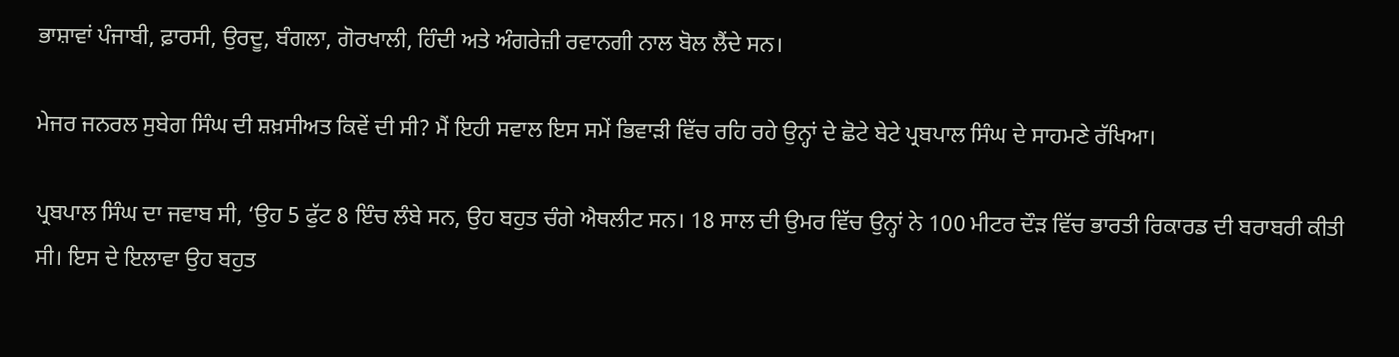ਭਾਸ਼ਾਵਾਂ ਪੰਜਾਬੀ, ਫ਼ਾਰਸੀ, ਉਰਦੂ, ਬੰਗਲਾ, ਗੋਰਖਾਲੀ, ਹਿੰਦੀ ਅਤੇ ਅੰਗਰੇਜ਼ੀ ਰਵਾਨਗੀ ਨਾਲ ਬੋਲ ਲੈਂਦੇ ਸਨ।

ਮੇਜਰ ਜਨਰਲ ਸੁਬੇਗ ਸਿੰਘ ਦੀ ਸ਼ਖ਼ਸੀਅਤ ਕਿਵੇਂ ਦੀ ਸੀ? ਮੈਂ ਇਹੀ ਸਵਾਲ ਇਸ ਸਮੇਂ ਭਿਵਾੜੀ ਵਿੱਚ ਰਹਿ ਰਹੇ ਉਨ੍ਹਾਂ ਦੇ ਛੋਟੇ ਬੇਟੇ ਪ੍ਰਬਪਾਲ ਸਿੰਘ ਦੇ ਸਾਹਮਣੇ ਰੱਖਿਆ।

ਪ੍ਰਬਪਾਲ ਸਿੰਘ ਦਾ ਜਵਾਬ ਸੀ, ‘ਉਹ 5 ਫੁੱਟ 8 ਇੰਚ ਲੰਬੇ ਸਨ, ਉਹ ਬਹੁਤ ਚੰਗੇ ਐਥਲੀਟ ਸਨ। 18 ਸਾਲ ਦੀ ਉਮਰ ਵਿੱਚ ਉਨ੍ਹਾਂ ਨੇ 100 ਮੀਟਰ ਦੌੜ ਵਿੱਚ ਭਾਰਤੀ ਰਿਕਾਰਡ ਦੀ ਬਰਾਬਰੀ ਕੀਤੀ ਸੀ। ਇਸ ਦੇ ਇਲਾਵਾ ਉਹ ਬਹੁਤ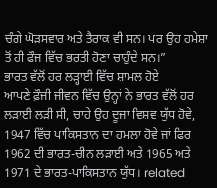ਚੰਗੇ ਘੋੜਸਵਾਰ ਅਤੇ ਤੈਰਾਕ ਵੀ ਸਨ। ਪਰ ਉਹ ਹਮੇਸ਼ਾ ਤੋਂ ਹੀ ਫੌਜ ਵਿੱਚ ਭਰਤੀ ਹੋਣਾ ਚਾਹੁੰਦੇ ਸਨ।”
ਭਾਰਤ ਵੱਲੋਂ ਹਰ ਲੜ੍ਹਾਈ ਵਿੱਚ ਸ਼ਾਮਲ ਹੋਏ
ਆਪਣੇ ਫ਼ੌਜੀ ਜੀਵਨ ਵਿੱਚ ਉਨ੍ਹਾਂ ਨੇ ਭਾਰਤ ਵੱਲੋਂ ਹਰ ਲੜਾਈ ਲੜੀ ਸੀ, ਚਾਹੇ ਉਹ ਦੂਜਾ ਵਿਸ਼ਵ ਯੁੱਧ ਹੋਵੇ, 1947 ਵਿੱਚ ਪਾਕਿਸਤਾਨ ਦਾ ਹਮਲਾ ਹੋਵੇ ਜਾਂ ਫਿਰ 1962 ਦੀ ਭਾਰਤ-ਚੀਨ ਲੜਾਈ ਅਤੇ 1965 ਅਤੇ 1971 ਦੇ ਭਾਰਤ-ਪਾਕਿਸਤਾਨ ਯੁੱਧ। related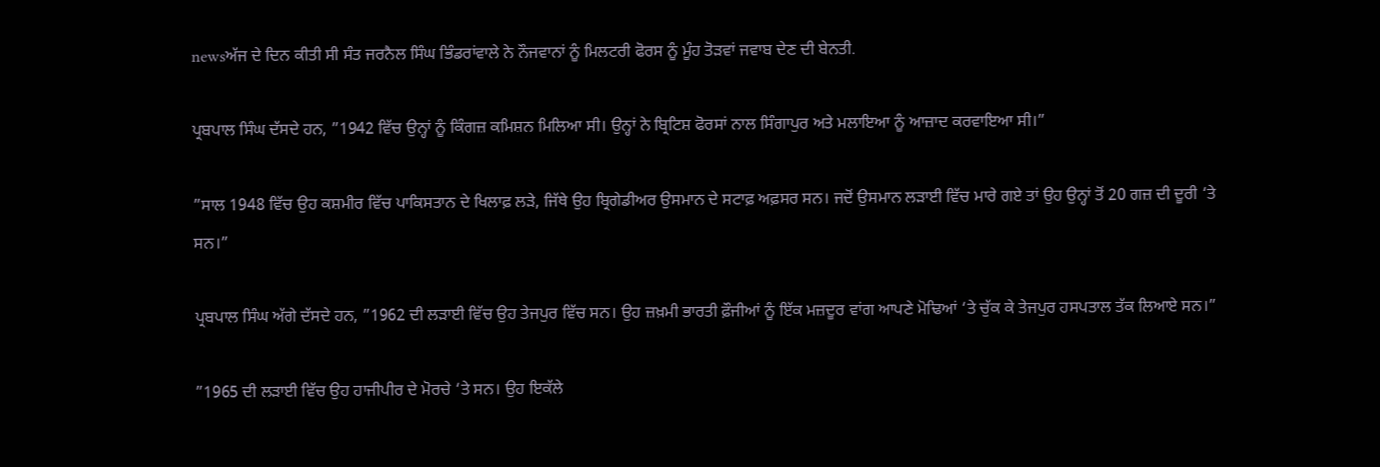newsਅੱਜ ਦੇ ਦਿਨ ਕੀਤੀ ਸੀ ਸੰਤ ਜਰਨੈਲ ਸਿੰਘ ਭਿੰਡਰਾਂਵਾਲੇ ਨੇ ਨੌਜਵਾਨਾਂ ਨੂੰ ਮਿਲਟਰੀ ਫੋਰਸ ਨੂੰ ਮੂੰਹ ਤੋੜਵਾਂ ਜਵਾਬ ਦੇਣ ਦੀ ਬੇਨਤੀ.

ਪ੍ਰਬਪਾਲ ਸਿੰਘ ਦੱਸਦੇ ਹਨ, ”1942 ਵਿੱਚ ਉਨ੍ਹਾਂ ਨੂੰ ਕਿੰਗਜ਼ ਕਮਿਸ਼ਨ ਮਿਲਿਆ ਸੀ। ਉਨ੍ਹਾਂ ਨੇ ਬ੍ਰਿਟਿਸ਼ ਫੋਰਸਾਂ ਨਾਲ ਸਿੰਗਾਪੁਰ ਅਤੇ ਮਲਾਇਆ ਨੂੰ ਆਜ਼ਾਦ ਕਰਵਾਇਆ ਸੀ।”

”ਸਾਲ 1948 ਵਿੱਚ ਉਹ ਕਸ਼ਮੀਰ ਵਿੱਚ ਪਾਕਿਸਤਾਨ ਦੇ ਖਿਲਾਫ਼ ਲੜੇ, ਜਿੱਥੇ ਉਹ ਬ੍ਰਿਗੇਡੀਅਰ ਉਸਮਾਨ ਦੇ ਸਟਾਫ਼ ਅਫ਼ਸਰ ਸਨ। ਜਦੋਂ ਉਸਮਾਨ ਲੜਾਈ ਵਿੱਚ ਮਾਰੇ ਗਏ ਤਾਂ ਉਹ ਉਨ੍ਹਾਂ ਤੋਂ 20 ਗਜ਼ ਦੀ ਦੂਰੀ ‘ਤੇ ਸਨ।”

ਪ੍ਰਬਪਾਲ ਸਿੰਘ ਅੱਗੇ ਦੱਸਦੇ ਹਨ, ”1962 ਦੀ ਲੜਾਈ ਵਿੱਚ ਉਹ ਤੇਜਪੁਰ ਵਿੱਚ ਸਨ। ਉਹ ਜ਼ਖ਼ਮੀ ਭਾਰਤੀ ਫ਼ੌਜੀਆਂ ਨੂੰ ਇੱਕ ਮਜ਼ਦੂਰ ਵਾਂਗ ਆਪਣੇ ਮੋਢਿਆਂ ‘ਤੇ ਚੁੱਕ ਕੇ ਤੇਜਪੁਰ ਹਸਪਤਾਲ ਤੱਕ ਲਿਆਏ ਸਨ।”

”1965 ਦੀ ਲੜਾਈ ਵਿੱਚ ਉਹ ਹਾਜੀਪੀਰ ਦੇ ਮੋਰਚੇ ‘ਤੇ ਸਨ। ਉਹ ਇਕੱਲੇ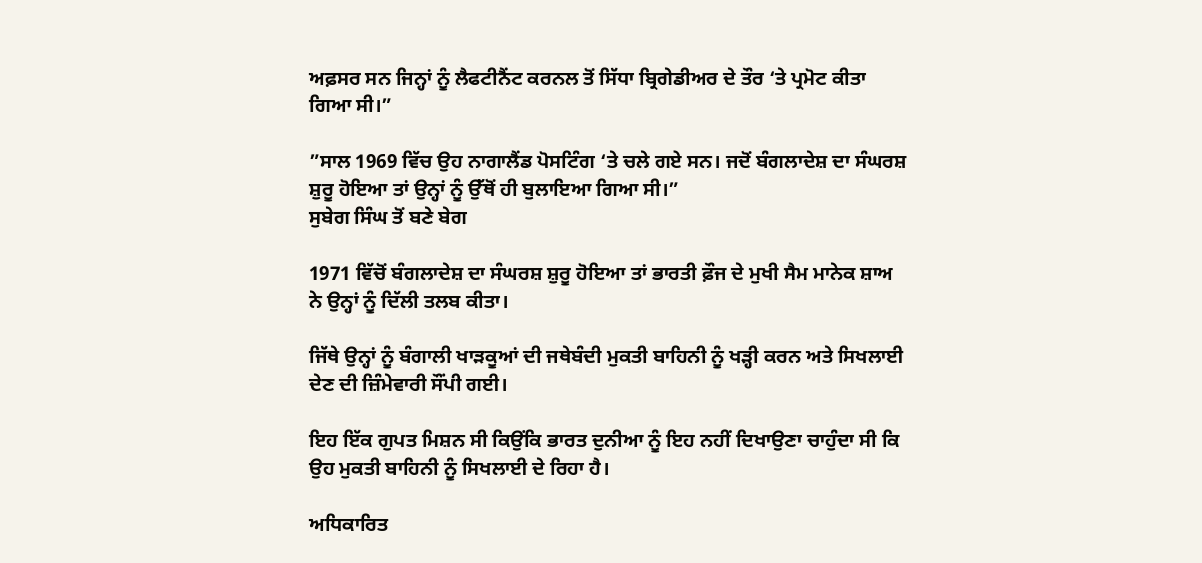ਅਫ਼ਸਰ ਸਨ ਜਿਨ੍ਹਾਂ ਨੂੰ ਲੈਫਟੀਨੈਂਟ ਕਰਨਲ ਤੋਂ ਸਿੱਧਾ ਬ੍ਰਿਗੇਡੀਅਰ ਦੇ ਤੌਰ ‘ਤੇ ਪ੍ਰਮੋਟ ਕੀਤਾ ਗਿਆ ਸੀ।”

”ਸਾਲ 1969 ਵਿੱਚ ਉਹ ਨਾਗਾਲੈਂਡ ਪੋਸਟਿੰਗ ‘ਤੇ ਚਲੇ ਗਏ ਸਨ। ਜਦੋਂ ਬੰਗਲਾਦੇਸ਼ ਦਾ ਸੰਘਰਸ਼ ਸ਼ੁਰੂ ਹੋਇਆ ਤਾਂ ਉਨ੍ਹਾਂ ਨੂੰ ਉੱਥੋਂ ਹੀ ਬੁਲਾਇਆ ਗਿਆ ਸੀ।”
ਸੁਬੇਗ ਸਿੰਘ ਤੋਂ ਬਣੇ ਬੇਗ

1971 ਵਿੱਚੋਂ ਬੰਗਲਾਦੇਸ਼ ਦਾ ਸੰਘਰਸ਼ ਸ਼ੁਰੂ ਹੋਇਆ ਤਾਂ ਭਾਰਤੀ ਫ਼ੌਜ ਦੇ ਮੁਖੀ ਸੈਮ ਮਾਨੇਕ ਸ਼ਾਅ ਨੇ ਉਨ੍ਹਾਂ ਨੂੰ ਦਿੱਲੀ ਤਲਬ ਕੀਤਾ।

ਜਿੱਥੇ ਉਨ੍ਹਾਂ ਨੂੰ ਬੰਗਾਲੀ ਖਾੜਕੂਆਂ ਦੀ ਜਥੇਬੰਦੀ ਮੁਕਤੀ ਬਾਹਿਨੀ ਨੂੰ ਖੜ੍ਹੀ ਕਰਨ ਅਤੇ ਸਿਖਲਾਈ ਦੇਣ ਦੀ ਜ਼ਿੰਮੇਵਾਰੀ ਸੌਂਪੀ ਗਈ।

ਇਹ ਇੱਕ ਗੁਪਤ ਮਿਸ਼ਨ ਸੀ ਕਿਉਂਕਿ ਭਾਰਤ ਦੁਨੀਆ ਨੂੰ ਇਹ ਨਹੀਂ ਦਿਖਾਉਣਾ ਚਾਹੁੰਦਾ ਸੀ ਕਿ ਉਹ ਮੁਕਤੀ ਬਾਹਿਨੀ ਨੂੰ ਸਿਖਲਾਈ ਦੇ ਰਿਹਾ ਹੈ।

ਅਧਿਕਾਰਿਤ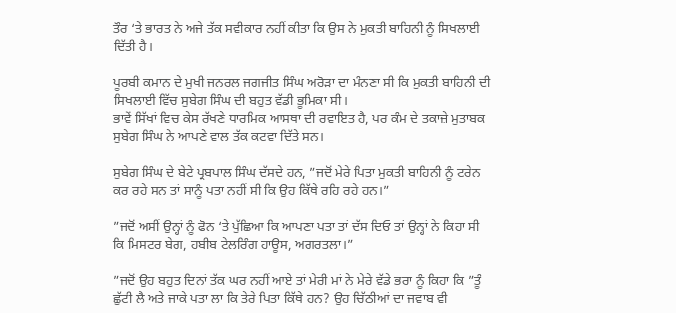ਤੌਰ ‘ਤੇ ਭਾਰਤ ਨੇ ਅਜੇ ਤੱਕ ਸਵੀਕਾਰ ਨਹੀਂ ਕੀਤਾ ਕਿ ਉਸ ਨੇ ਮੁਕਤੀ ਬਾਹਿਨੀ ਨੂੰ ਸਿਖਲਾਈ ਦਿੱਤੀ ਹੈ।

ਪੂਰਬੀ ਕਮਾਨ ਦੇ ਮੁਖੀ ਜਨਰਲ ਜਗਜੀਤ ਸਿੰਘ ਅਰੋੜਾ ਦਾ ਮੰਨਣਾ ਸੀ ਕਿ ਮੁਕਤੀ ਬਾਹਿਨੀ ਦੀ ਸਿਖਲਾਈ ਵਿੱਚ ਸੁਬੇਗ ਸਿੰਘ ਦੀ ਬਹੁਤ ਵੱਡੀ ਭੂਮਿਕਾ ਸੀ।
ਭਾਵੇਂ ਸਿੱਖਾਂ ਵਿਚ ਕੇਸ ਰੱਖਣੇ ਧਾਰਮਿਕ ਆਸਥਾ ਦੀ ਰਵਾਇਤ ਹੈ, ਪਰ ਕੰਮ ਦੇ ਤਕਾਜ਼ੇ ਮੁਤਾਬਕ ਸੁਬੇਗ ਸਿੰਘ ਨੇ ਆਪਣੇ ਵਾਲ ਤੱਕ ਕਟਵਾ ਦਿੱਤੇ ਸਨ।

ਸੁਬੇਗ ਸਿੰਘ ਦੇ ਬੇਟੇ ਪ੍ਰਬਪਾਲ ਸਿੰਘ ਦੱਸਦੇ ਹਨ, ”ਜਦੋਂ ਮੇਰੇ ਪਿਤਾ ਮੁਕਤੀ ਬਾਹਿਨੀ ਨੂੰ ਟਰੇਨ ਕਰ ਰਹੇ ਸਨ ਤਾਂ ਸਾਨੂੰ ਪਤਾ ਨਹੀਂ ਸੀ ਕਿ ਉਹ ਕਿੱਥੇ ਰਹਿ ਰਹੇ ਹਨ।”

”ਜਦੋਂ ਅਸੀਂ ਉਨ੍ਹਾਂ ਨੂੰ ਫੋਨ ‘ਤੇ ਪੁੱਛਿਆ ਕਿ ਆਪਣਾ ਪਤਾ ਤਾਂ ਦੱਸ ਦਿਓ ਤਾਂ ਉਨ੍ਹਾਂ ਨੇ ਕਿਹਾ ਸੀ ਕਿ ਮਿਸਟਰ ਬੇਗ, ਹਬੀਬ ਟੇਲਰਿੰਗ ਹਾਊਸ, ਅਗਰਤਲਾ।”

”ਜਦੋਂ ਉਹ ਬਹੁਤ ਦਿਨਾਂ ਤੱਕ ਘਰ ਨਹੀਂ ਆਏ ਤਾਂ ਮੇਰੀ ਮਾਂ ਨੇ ਮੇਰੇ ਵੱਡੇ ਭਰਾ ਨੂੰ ਕਿਹਾ ਕਿ ”ਤੂੰ ਛੁੱਟੀ ਲੈ ਅਤੇ ਜਾਕੇ ਪਤਾ ਲਾ ਕਿ ਤੇਰੇ ਪਿਤਾ ਕਿੱਥੇ ਹਨ? ਉਹ ਚਿੱਠੀਆਂ ਦਾ ਜਵਾਬ ਵੀ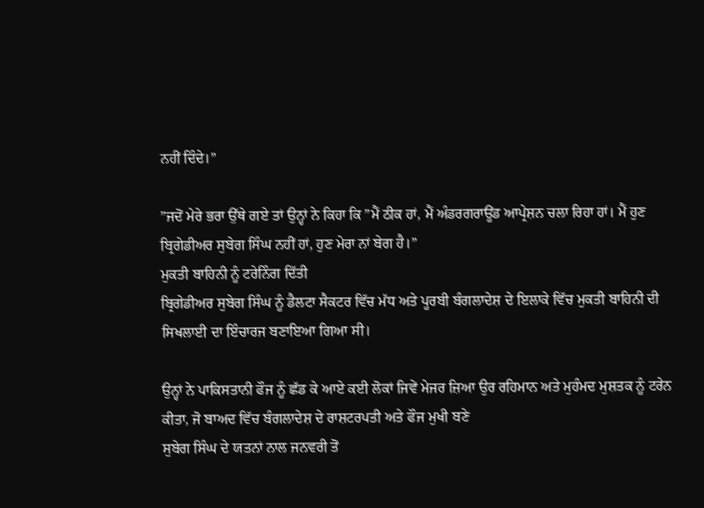ਨਹੀਂ ਦਿੰਦੇ।”

”ਜਦੋਂ ਮੇਰੇ ਭਰਾ ਉੱਥੇ ਗਏ ਤਾਂ ਉਨ੍ਹਾਂ ਨੇ ਕਿਹਾ ਕਿ ”ਮੈਂ ਠੀਕ ਹਾਂ, ਮੈਂ ਅੰਡਰਗਰਾਊਂਡ ਆਪ੍ਰੇਸ਼ਨ ਚਲਾ ਰਿਹਾ ਹਾਂ। ਮੈਂ ਹੁਣ ਬ੍ਰਿਗੇਡੀਅਰ ਸੁਬੇਗ ਸਿੰਘ ਨਹੀਂ ਹਾਂ, ਹੁਣ ਮੇਰਾ ਨਾਂ ਬੇਗ ਹੈ।”
ਮੁਕਤੀ ਬਾਹਿਨੀ ਨੂੰ ਟਰੇਨਿੰਗ ਦਿੱਤੀ
ਬ੍ਰਿਗੇਡੀਅਰ ਸੁਬੇਗ ਸਿੰਘ ਨੂੰ ਡੈਲਟਾ ਸੈਕਟਰ ਵਿੱਚ ਮੱਧ ਅਤੇ ਪੂਰਬੀ ਬੰਗਲਾਦੇਸ਼ ਦੇ ਇਲਾਕੇ ਵਿੱਚ ਮੁਕਤੀ ਬਾਹਿਨੀ ਦੀ ਸਿਖਲਾਈ ਦਾ ਇੰਚਾਰਜ ਬਣਾਇਆ ਗਿਆ ਸੀ।

ਉਨ੍ਹਾਂ ਨੇ ਪਾਕਿਸਤਾਨੀ ਫੌਜ ਨੂੰ ਛੱਡ ਕੇ ਆਏ ਕਈ ਲੋਕਾਂ ਜਿਵੇਂ ਮੇਜਰ ਜ਼ਿਆ ਉਰ ਰਹਿਮਾਨ ਅਤੇ ਮੁਹੰਮਦ ਮੁਸ਼ਤਕ ਨੂੰ ਟਰੇਨ ਕੀਤਾ, ਜੋ ਬਾਅਦ ਵਿੱਚ ਬੰਗਲਾਦੇਸ਼ ਦੇ ਰਾਸ਼ਟਰਪਤੀ ਅਤੇ ਫੌਜ ਮੁਖੀ ਬਣੇ
ਸੁਬੇਗ ਸਿੰਘ ਦੇ ਯਤਨਾਂ ਨਾਲ ਜਨਵਰੀ ਤੋਂ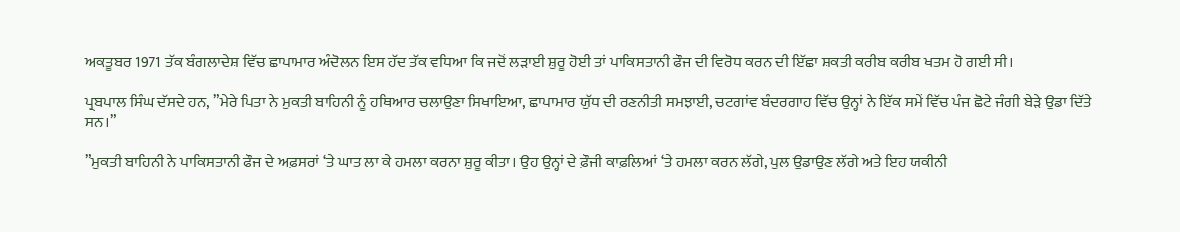ਅਕਤੂਬਰ 1971 ਤੱਕ ਬੰਗਲਾਦੇਸ਼ ਵਿੱਚ ਛਾਪਾਮਾਰ ਅੰਦੋਲਨ ਇਸ ਹੱਦ ਤੱਕ ਵਧਿਆ ਕਿ ਜਦੋਂ ਲੜਾਈ ਸ਼ੁਰੂ ਹੋਈ ਤਾਂ ਪਾਕਿਸਤਾਨੀ ਫੌਜ ਦੀ ਵਿਰੋਧ ਕਰਨ ਦੀ ਇੱਛਾ ਸ਼ਕਤੀ ਕਰੀਬ ਕਰੀਬ ਖਤਮ ਹੋ ਗਈ ਸੀ।

ਪ੍ਰਬਪਾਲ ਸਿੰਘ ਦੱਸਦੇ ਹਨ, ”ਮੇਰੇ ਪਿਤਾ ਨੇ ਮੁਕਤੀ ਬਾਹਿਨੀ ਨੂੰ ਹਥਿਆਰ ਚਲਾਉਣਾ ਸਿਖਾਇਆ, ਛਾਪਾਮਾਰ ਯੁੱਧ ਦੀ ਰਣਨੀਤੀ ਸਮਝਾਈ, ਚਟਗਾਂਵ ਬੰਦਰਗਾਹ ਵਿੱਚ ਉਨ੍ਹਾਂ ਨੇ ਇੱਕ ਸਮੇਂ ਵਿੱਚ ਪੰਜ ਛੋਟੇ ਜੰਗੀ ਬੇੜੇ ਉਡਾ ਦਿੱਤੇ ਸਨ।”

”ਮੁਕਤੀ ਬਾਹਿਨੀ ਨੇ ਪਾਕਿਸਤਾਨੀ ਫੌਜ ਦੇ ਅਫ਼ਸਰਾਂ ‘ਤੇ ਘਾਤ ਲਾ ਕੇ ਹਮਲਾ ਕਰਨਾ ਸ਼ੁਰੂ ਕੀਤਾ। ਉਹ ਉਨ੍ਹਾਂ ਦੇ ਫ਼ੌਜੀ ਕਾਫ਼ਲਿਆਂ ‘ਤੇ ਹਮਲਾ ਕਰਨ ਲੱਗੇ, ਪੁਲ ਉਡਾਉਣ ਲੱਗੇ ਅਤੇ ਇਹ ਯਕੀਨੀ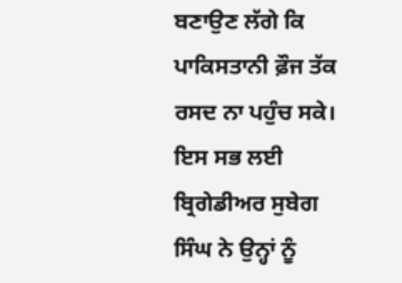ਬਣਾਉਣ ਲੱਗੇ ਕਿ ਪਾਕਿਸਤਾਨੀ ਫ਼ੌਜ ਤੱਕ ਰਸਦ ਨਾ ਪਹੁੰਚ ਸਕੇ। ਇਸ ਸਭ ਲਈ ਬ੍ਰਿਗੇਡੀਅਰ ਸੁਬੇਗ ਸਿੰਘ ਨੇ ਉਨ੍ਹਾਂ ਨੂੰ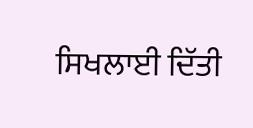ਸਿਖਲਾਈ ਦਿੱਤੀ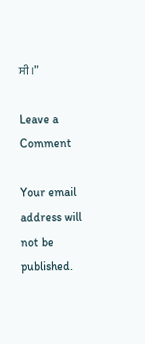ਸੀ।”

Leave a Comment

Your email address will not be published.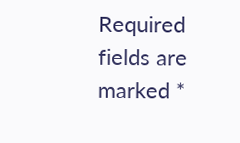Required fields are marked *